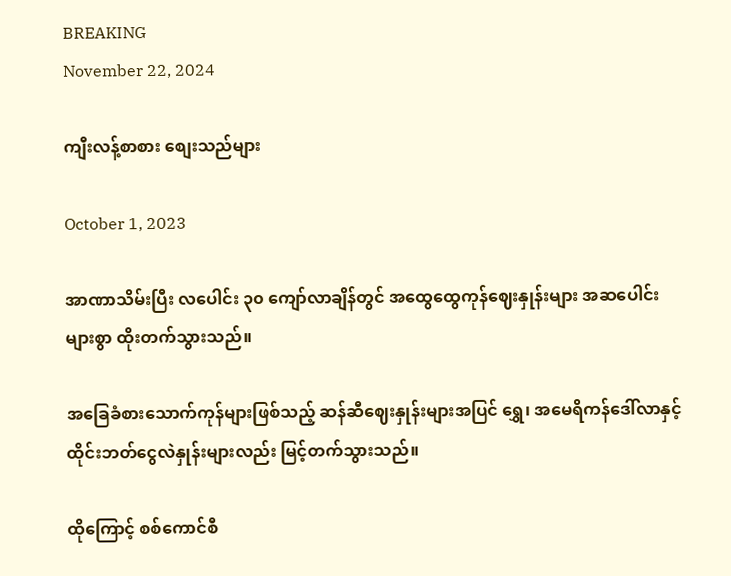BREAKING
November 22, 2024

ကျီးလန့်စာစား စျေးသည်များ

October 1, 2023

အာဏာသိမ်းပြီး လပေါင်း ၃၀ ကျော်လာချိန်တွင် အထွေထွေကုန်ဈေးနှုန်းများ အဆပေါင်းများစွာ ထိုးတက်သွားသည်။

အခြေခံစားသောက်ကုန်များဖြစ်သည့် ဆန်ဆီဈေးနှုန်းများအပြင် ရွှေ၊ အမေရိကန်ဒေါ်လာနှင့် ထိုင်းဘတ်ငွေလဲနှုန်းများလည်း မြင့်တက်သွားသည်။

ထိုကြောင့် စစ်ကောင်စီ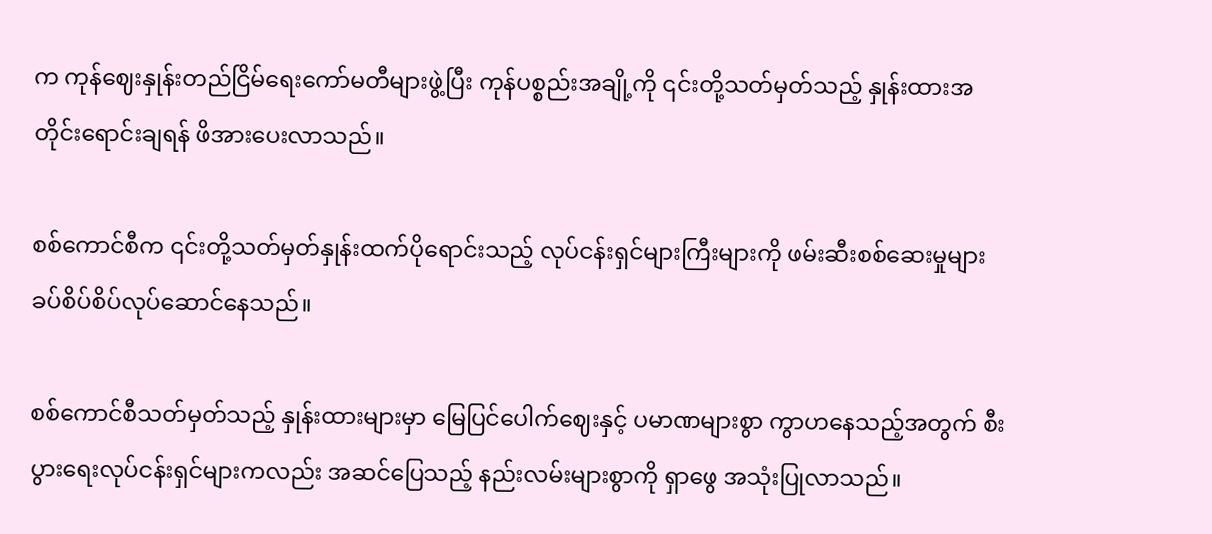က ကုန်ဈေးနှုန်းတည်ငြိမ်ရေးကော်မတီများဖွဲ့ပြီး ကုန်ပစ္စည်းအချို့ကို ၎င်းတို့သတ်မှတ်သည့် နှုန်းထားအတိုင်းရောင်းချရန် ဖိအားပေးလာသည်။

စစ်ကောင်စီက ၎င်းတို့သတ်မှတ်နှုန်းထက်ပိုရောင်းသည့် လုပ်ငန်းရှင်များကြီးများကို ဖမ်းဆီးစစ်ဆေးမှုများ ခပ်စိပ်စိပ်လုပ်ဆောင်နေသည်။

စစ်ကောင်စီသတ်မှတ်သည့် နှုန်းထားများမှာ မြေပြင်ပေါက်ဈေးနှင့် ပမာဏများစွာ ကွာဟနေသည့်အတွက် စီးပွားရေးလုပ်ငန်းရှင်များကလည်း အဆင်ပြေသည့် နည်းလမ်းများစွာကို ရှာဖွေ အသုံးပြုလာသည်။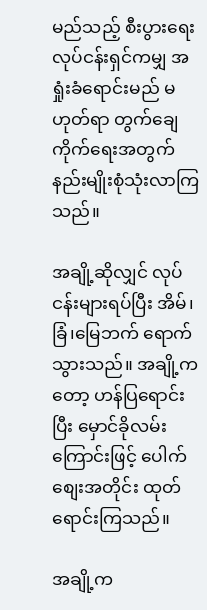မည်သည့် စီးပွားရေးလုပ်ငန်းရှင်ကမျှ အရှုံးခံရောင်းမည် မဟုတ်ရာ တွက်ချေကိုက်ရေးအတွက် နည်းမျိုးစုံသုံးလာကြသည်။

အချို့ဆိုလျှင် လုပ်ငန်းများရပ်ပြီး အိမ်၊ခြံ၊မြေဘက် ရောက်သွားသည်။ အချို့ကတော့ ဟန်ပြရောင်းပြီး မှောင်ခိုလမ်းကြောင်းဖြင့် ပေါက်စျေးအတိုင်း ထုတ်ရောင်းကြသည်။

အချို့က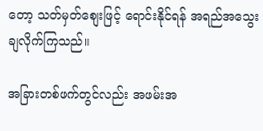တော့ သတ်မှတ်စျေးဖြင့် ရောင်းနိုင်ရန် အရည်အသွေးချလိုက်ကြသည်။

အခြားတစ်ဖက်တွင်လည်း အဖမ်းအ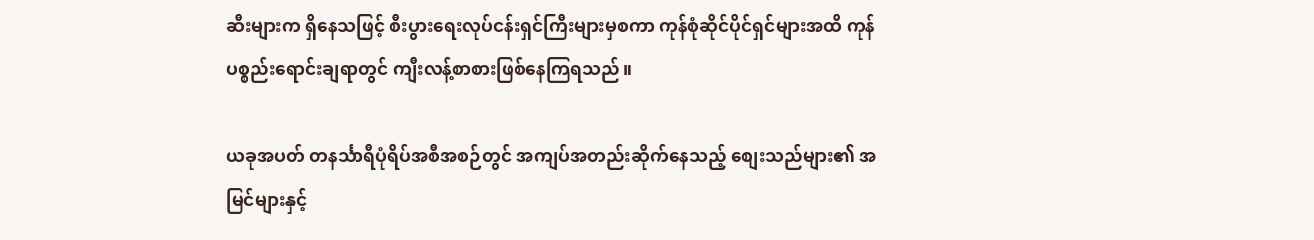ဆီးများက ရှိနေသဖြင့် စီးပွားရေးလုပ်ငန်းရှင်ကြီးများမှစကာ ကုန်စုံဆိုင်ပိုင်ရှင်များအထိ ကုန်ပစ္စည်းရောင်းချရာတွင် ကျီးလန့်စာစားဖြစ်နေကြရသည်။

ယခုအပတ် တနင်္သာရီပုံရိပ်အစီအစဉ်တွင် အကျပ်အတည်းဆိုက်နေသည့် စျေးသည်များ၏ အမြင်များနှင့်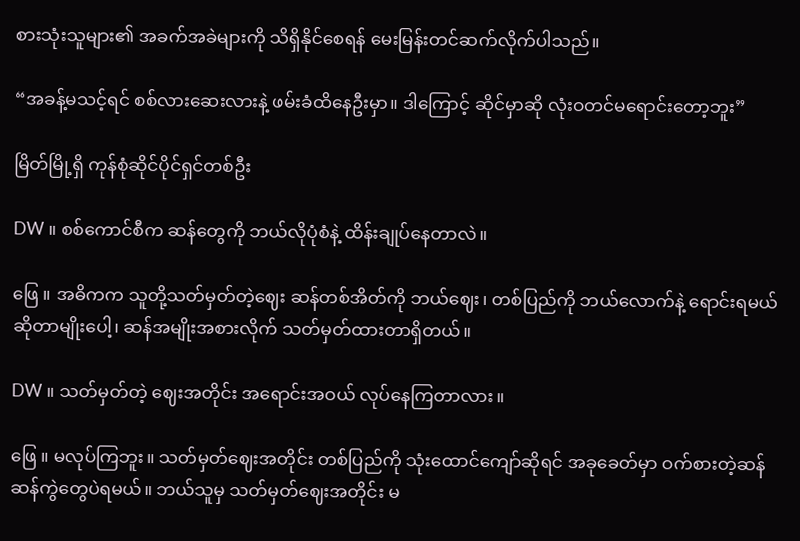စားသုံးသူများ၏ အခက်အခဲများကို သိရှိနိုင်စေရန် မေးမြန်းတင်ဆက်လိုက်ပါသည်။

“အခန့်မသင့်ရင် စစ်လားဆေးလားနဲ့ ဖမ်းခံထိနေဦးမှာ။ ဒါကြောင့် ဆိုင်မှာဆို လုံးဝတင်မရောင်းတော့ဘူး”

မြိတ်မြို့ရှိ ကုန်စုံဆိုင်ပိုင်ရှင်တစ်ဦး

DW ။ စစ်ကောင်စီက ဆန်တွေကို ဘယ်လိုပုံစံနဲ့ ထိန်းချုပ်နေတာလဲ။

ဖြေ ။ အဓိကက သူတို့သတ်မှတ်တဲ့ဈေး ဆန်တစ်အိတ်ကို ဘယ်ဈေး၊ တစ်ပြည်ကို ဘယ်လောက်နဲ့ ရောင်းရမယ်ဆိုတာမျိုးပေါ့၊ ဆန်အမျိုးအစားလိုက် သတ်မှတ်ထားတာရှိတယ်။

DW ။ သတ်မှတ်တဲ့ ဈေးအတိုင်း အရောင်းအဝယ် လုပ်နေကြတာလား။

ဖြေ ။ မလုပ်ကြဘူး။ သတ်မှတ်ဈေးအတိုင်း တစ်ပြည်ကို သုံးထောင်ကျော်ဆိုရင် အခုခေတ်မှာ ဝက်စားတဲ့ဆန် ဆန်ကွဲတွေပဲရမယ်။ ဘယ်သူမှ သတ်မှတ်ဈေးအတိုင်း မ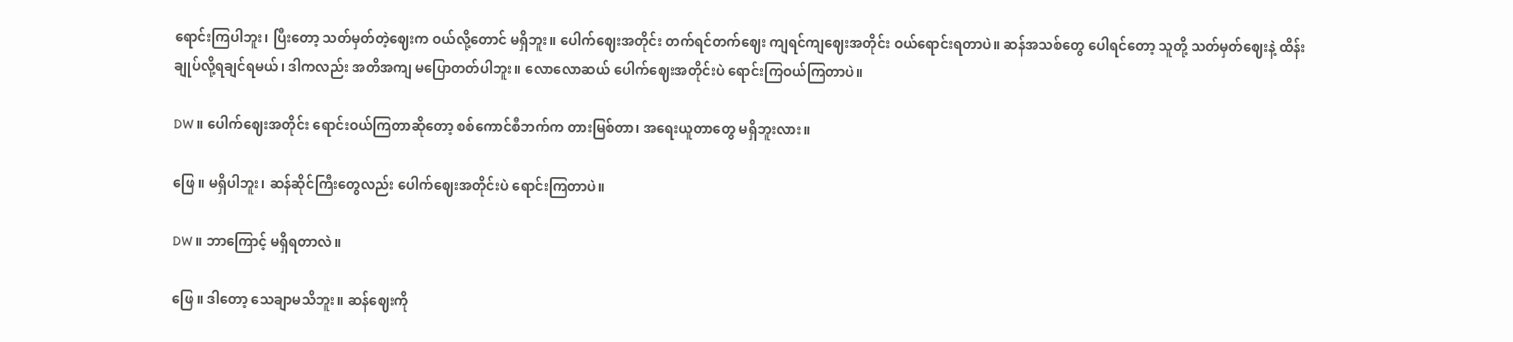ရောင်းကြပါဘူး၊ ပြီးတော့ သတ်မှတ်တဲ့ဈေးက ဝယ်လို့‌‌တောင် မရှိဘူး။ ပေါက်ဈေးအတိုင်း တက်ရင်တက်ဈေး ကျရင်ကျဈေးအတိုင်း ဝယ်ရောင်းရတာပဲ။ ဆန်အသစ်တွေ ပေါရင်‌တော့ သူတို့ သတ်မှတ်ဈေးနဲ့ ထိန်းချုပ်လို့ရချင်ရမယ်၊ ဒါကလည်း အတိအကျ မပြောတတ်ပါဘူး။ လောလောဆယ် ပေါက်ဈေးအတိုင်းပဲ ရောင်းကြဝယ်ကြတာပဲ။

DW ။ ပေါက်ဈေးအတိုင်း ရောင်းဝယ်ကြတာဆိုတော့ စစ်ကောင်စီဘက်က တားမြစ်တာ၊ အရေးယူတာတွေ မရှိဘူးလား။

ဖြေ ။ မရှိပါဘူး၊ ဆန်ဆိုင်ကြီးတွေ‌လည်း ပေါက်ဈေးအတိုင်းပဲ ရောင်းကြတာပဲ။

DW ။ ဘာကြောင့် မရှိရတာလဲ။

ဖြေ ။ ဒါတော့ သေချာမသိဘူး။ ဆန်ဈေးကို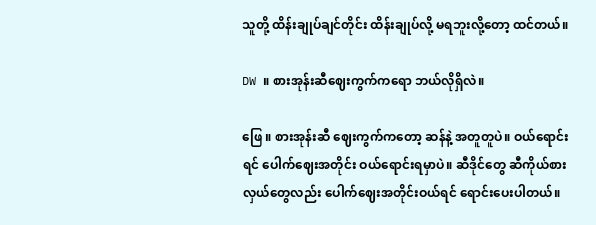သူတို့ ထိန်းချုပ်ချင်တိုင်း ထိန်းချုပ်လို့ မရဘူးလို့‌တော့ ထင်တယ်။

DW ။ စားအုန်းဆီဈေးကွက်ကရော ဘယ်လိုရှိလဲ။

ဖြေ ။ စားအုန်းဆီ ဈေးကွက်ကတော့ ဆန်နဲ့ အတူတူပဲ။ ဝယ်ရောင်းရင် ပေါက်ဈေးအတိုင်း ဝယ်ရောင်းရမှာပဲ။ ဆီဒိုင်‌တွေ ဆီကိုယ်စားလှယ်တွေလည်း ပေါက်ဈေးအတိုင်းဝယ်ရင် ရောင်းပေးပါတယ်။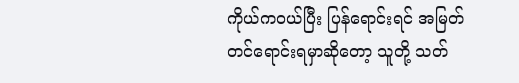ကိုယ်ကဝယ်ပြီး ပြန်ရောင်းရင် အမြတ်တင်ရောင်းရမှာဆိုတော့ သူတို့ သတ်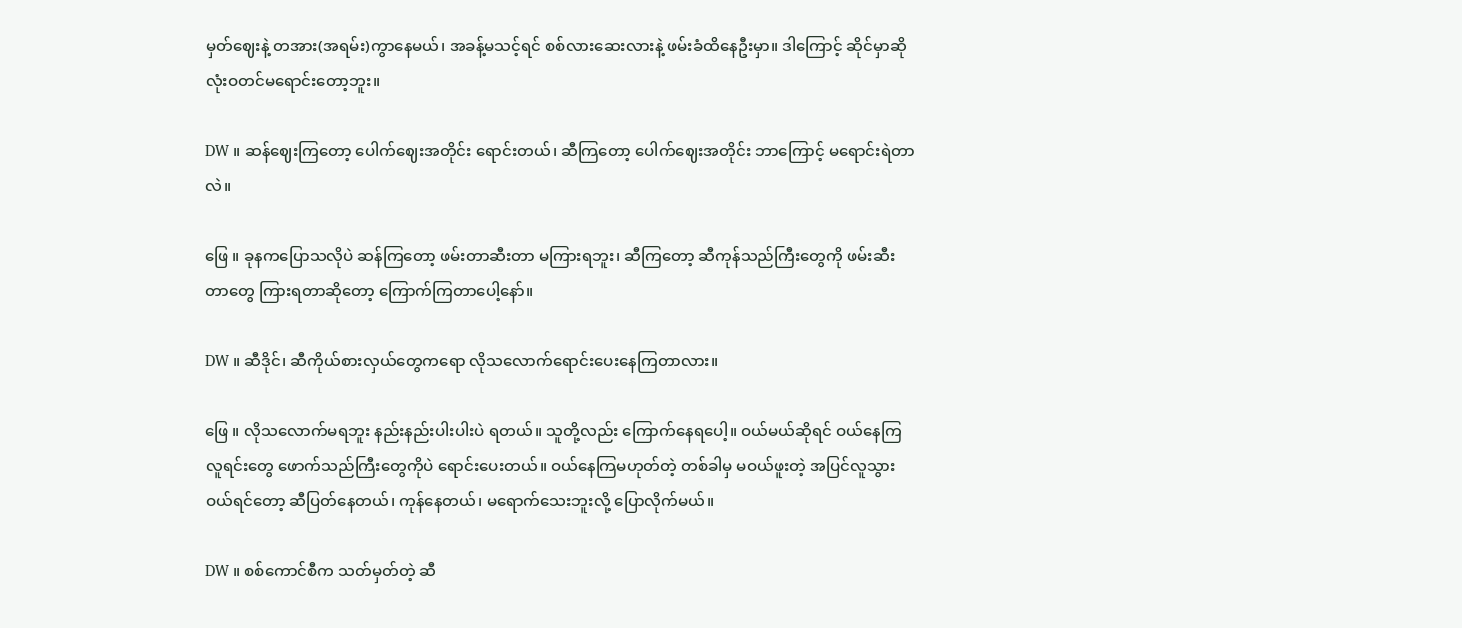မှတ်ဈေးနဲ့ တအား(အရမ်း)ကွာနေမယ်၊ အခန့်မသင့်ရင် စစ်လားဆေးလားနဲ့ ဖမ်းခံထိနေဦးမှာ။ ဒါကြောင့် ဆိုင်မှာဆို လုံးဝတင်မရောင်းတော့ဘူး။

DW ။ ဆန်ဈေးကြတော့ ပေါက်ဈေးအတိုင်း ရောင်းတယ်၊ ဆီကြတော့ ပေါက်ဈေးအတိုင်း ဘာကြောင့် မရောင်းရဲတာလဲ။

ဖြေ ။ ခုနကပြောသလိုပဲ ဆန်ကြတော့ ဖမ်းတာဆီးတာ မကြားရဘူး၊ ဆီကြတော့ ဆီကုန်သည်ကြီးတွေကို ဖမ်းဆီးတာတွေ ကြားရတာဆိုတော့ ကြောက်ကြတာပေါ့နော်။

DW ။ ဆီဒိုင်၊ ဆီကိုယ်စားလှယ်တွေကရော လိုသလောက်ရောင်းပေးနေကြတာလား။

ဖြေ ။ လိုသလောက်မရဘူး နည်းနည်းပါးပါးပဲ ရတယ်။ သူတို့လည်း ကြောက်နေရပေါ့။ ဝယ်မယ်ဆိုရင် ဝယ်နေကြလူရင်းတွေ ဖောက်သည်ကြီးတွေကိုပဲ ရောင်းပေးတယ်။ ဝယ်နေကြမဟုတ်တဲ့ တစ်ခါမှ မဝယ်ဖူးတဲ့ အပြင်လူသွားဝယ်ရင်တော့ ဆီပြတ်နေတယ်၊ ကုန်နေတယ်၊ မရောက်သေးဘူးလို့ ပြောလိုက်မယ်။

DW ။ စစ်ကောင်စီက သတ်မှတ်တဲ့ ဆီ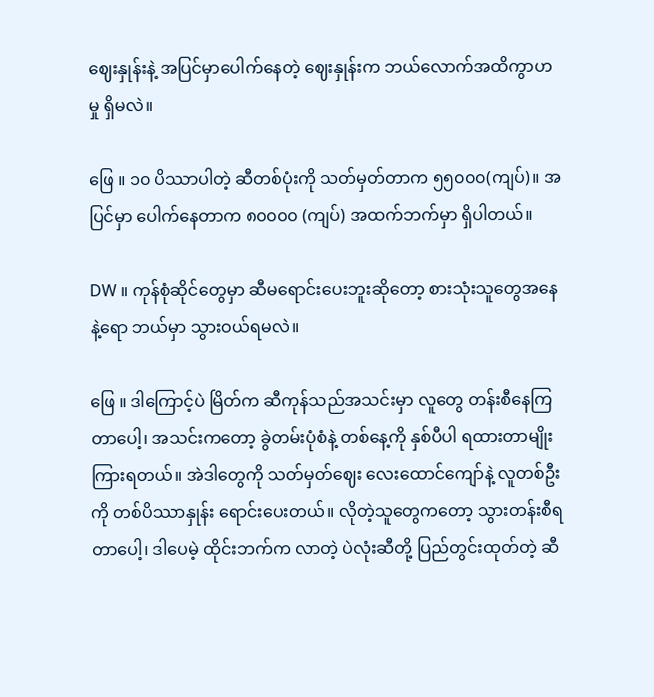ဈေးနှုန်းနဲ့ အပြင်မှာပေါက်နေတဲ့ ဈေးနှုန်းက ဘယ်လောက်အထိကွာဟမှု ရှိမလဲ။

ဖြေ ။ ၁၀ ပိဿာပါတဲ့ ဆီတစ်ပုံးကို သတ်မှတ်တာက ၅၅၀၀၀(ကျပ်)။ အပြင်မှာ ပေါက်နေတာက ၈၀၀၀၀ (ကျပ်) အထက်ဘက်မှာ ရှိပါတယ်။

DW ။ ကုန်စုံဆိုင်တွေမှာ ဆီမရောင်းပေးဘူးဆိုတော့ စားသုံးသူတွေအနေနဲ့ရော ဘယ်မှာ သွားဝယ်ရမလဲ။

ဖြေ ။ ဒါကြောင့်ပဲ မြိတ်က ဆီကုန်သည်အသင်းမှာ လူတွေ တန်းစီနေကြတာပေါ့၊ အသင်းကတော့ ခွဲတမ်းပုံစံနဲ့ တစ်နေ့ကို နှစ်ပီပါ ရထားတာမျိုး ကြားရတယ်။ အဲဒါတွေကို သတ်မှတ်ဈေး လေးထောင်ကျော်နဲ့ လူတစ်ဦးကို တစ်ပိဿာနှုန်း ရောင်းပေးတယ်။ လိုတဲ့သူတွေကတော့ သွားတန်းစီရတာပေါ့၊ ဒါပေမဲ့ ထိုင်းဘက်က လာတဲ့ ပဲလုံးဆီတို့ ပြည်တွင်းထုတ်တဲ့ ဆီ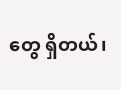တွေ ရှိတယ်၊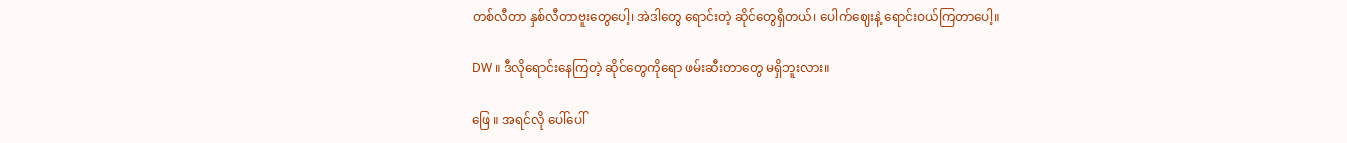တစ်လီတာ နှစ်လီတာဗူးတွေပေါ့၊ အဲဒါတွေ ရောင်းတဲ့ ဆိုင်တွေရှိတယ်၊ ပေါက်ဈေးနဲ့ ရောင်းဝယ်ကြတာပေါ့။

DW ။ ဒီလိုရောင်းနေကြတဲ့ ဆိုင်တွေကိုရော ဖမ်းဆီးတာတွေ မရှိဘူးလား။

ဖြေ ။ အရင်လို ပေါ်ပေါ်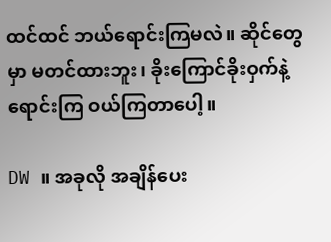ထင်ထင် ဘယ်ရောင်းကြမလဲ။ ဆိုင်တွေမှာ မတင်ထားဘူး၊ ခိုးကြောင်ခိုးဝှက်နဲ့ ရောင်းကြ ဝယ်ကြတာပေါ့။

DW ။ အခုလို အချိန်ပေး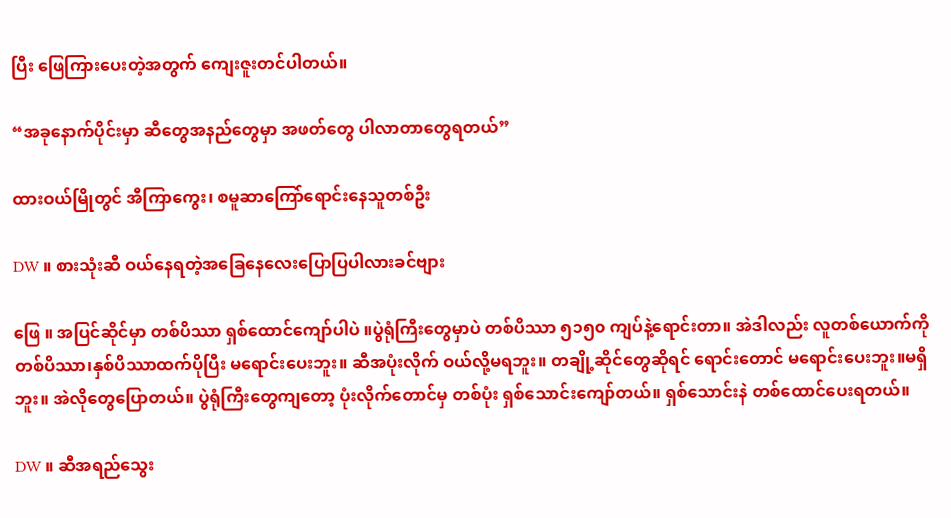ပြီး ဖြေကြားပေးတဲ့အတွက် ကျေးဇူးတင်ပါတယ်။

“အခုနောက်ပိုင်းမှာ ဆီတွေအနည်တွေမှာ အဖတ်တွေ ပါလာတာတွေရတယ်”

ထားဝယ်မြိုတွင် အီကြာကွေး၊ စမူဆာကြော်ရောင်းနေသူတစ်ဦး

DW ။ စားသုံးဆီ ဝယ်နေရတဲ့အခြေနေလေးပြောပြပါလားခင်ဗျား

ဖြေ ။ အပြင်ဆိုင်မှာ တစ်ပိဿာ ရှစ်ထောင်ကျော်ပါပဲ ။ပွဲရုံကြီးတွေမှာပဲ တစ်ပိဿာ ၅၁၅၀ ကျပ်နဲ့ရောင်းတာ။ အဲဒါလည်း လူတစ်ယောက်ကို တစ်ပိဿာ၊နှစ်ပိဿာထက်ပိုပြီး မရောင်းပေးဘူး။ ဆီအပုံးလိုက် ဝယ်လို့မရဘူး။ တချို့ဆိုင်တွေဆိုရင် ရောင်းတောင် မရောင်းပေးဘူး။မရှိဘူး။ အဲလိုတွေပြောတယ်။ ပွဲရုံကြီးတွေကျတော့ ပုံးလိုက်တောင်မှ တစ်ပုံး ရှစ်သောင်းကျော်တယ်။ ရှစ်သောင်းနဲ တစ်ထောင်ပေးရတယ်။

DW ။ ဆီအရည်သွေး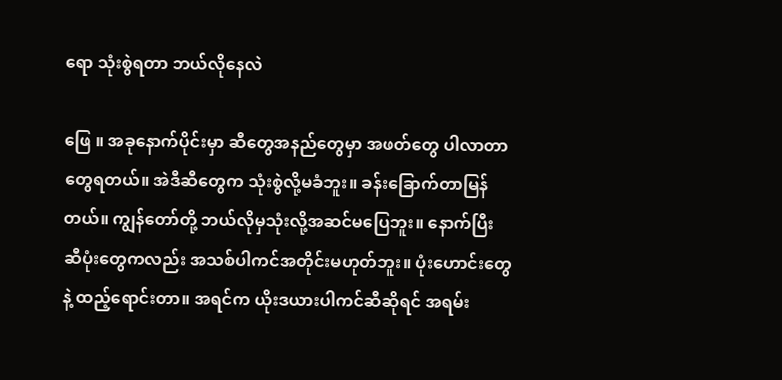ရော သုံးစွဲရတာ ဘယ်လိုနေလဲ

ဖြေ ။ အခုနောက်ပိုင်းမှာ ဆီတွေအနည်တွေမှာ အဖတ်တွေ ပါလာတာတွေရတယ်။ အဲဒီဆီတွေက သုံးစွဲလို့မခံဘူး။ ခန်းခြောက်တာမြန်တယ်။ ကျွန်တော်တို့ ဘယ်လိုမှသုံးလို့အဆင်မပြေဘူး။ နောက်ပြီး ဆီပုံးတွေကလည်း အသစ်ပါကင်အတိုင်းမဟုတ်ဘူး။ ပုံးဟောင်းတွေနဲ့ ထည့်ရောင်းတာ။ အရင်က ယိုးဒယားပါကင်ဆီဆိုရင် အရမ်း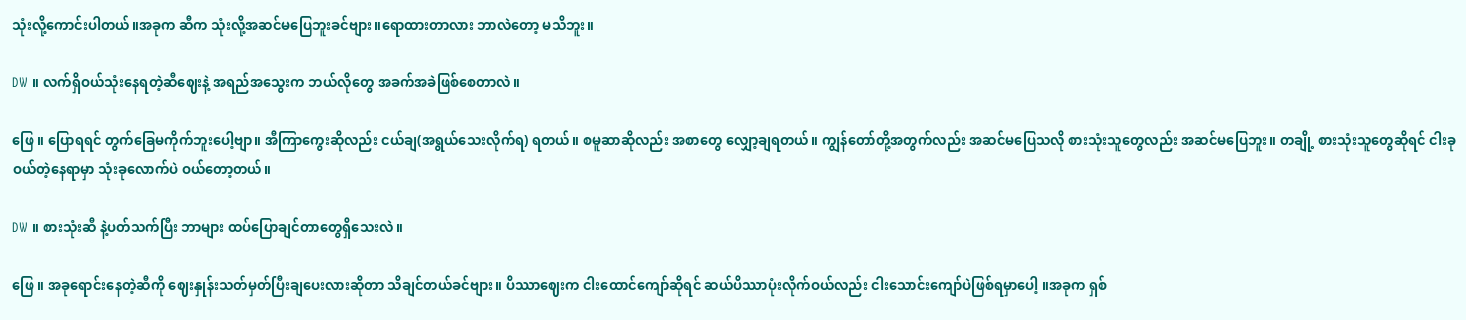သုံးလို့ကောင်းပါတယ်။အခုက ဆီက သုံးလို့အဆင်မပြေဘူးခင်ဗျား။ရောထားတာလား ဘာလဲတော့ မသိဘူး။

DW ။ လက်ရှိဝယ်သုံးနေရတဲ့ဆီဈေးနဲ့ အရည်အသွေးက ဘယ်လိုတွေ အခက်အခဲဖြစ်စေတာလဲ။

ဖြေ ။ ပြောရရင် တွက်ခြေမကိုက်ဘူးပေါ့ဗျာ။ အီကြာကွေးဆိုလည်း ငယ်ချ(အရွယ်သေးလိုက်ရ) ရတယ်။ စမူဆာဆိုလည်း အစာတွေ လျှော့ချရတယ်။ ကျွန်တော်တို့အတွက်လည်း အဆင်မပြေသလို စားသုံးသူတွေလည်း အဆင်မပြေဘူး။ တချို့ စားသုံးသူတွေဆိုရင် ငါးခု ဝယ်တဲ့နေရာမှာ သုံးခုလောက်ပဲ ဝယ်တော့တယ်။

DW ။ စားသုံးဆီ နဲ့ပတ်သက်ပြီး ဘာများ ထပ်ပြောချင်တာတွေရှိသေးလဲ။

ဖြေ ။ အခုရောင်းနေတဲ့ဆီကို ဈေးနှုန်းသတ်မှတ်ပြီးချပေးလားဆိုတာ သိချင်တယ်ခင်ဗျား။ ပိဿာဈေးက ငါးထောင်ကျော်ဆိုရင် ဆယ်ပိဿာပုံးလိုက်ဝယ်လည်း ငါးသောင်းကျော်ပဲဖြစ်ရမှာပေါ့ ။အခုက ရှစ်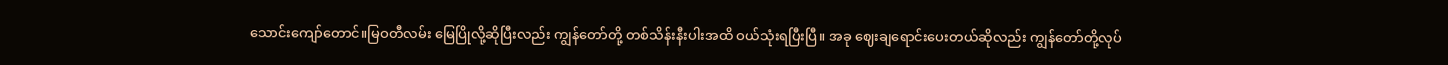သောင်းကျော်တောင်။မြဝတီလမ်း မြေပြိုလို့ဆိုပြီးလည်း ကျွန်တော်တို့ တစ်သိန်းနီးပါးအထိ ဝယ်သုံးရပြီးပြီ။ အခု ဈေးချရောင်းပေးတယ်ဆိုလည်း ကျွန်တော်တို့လုပ်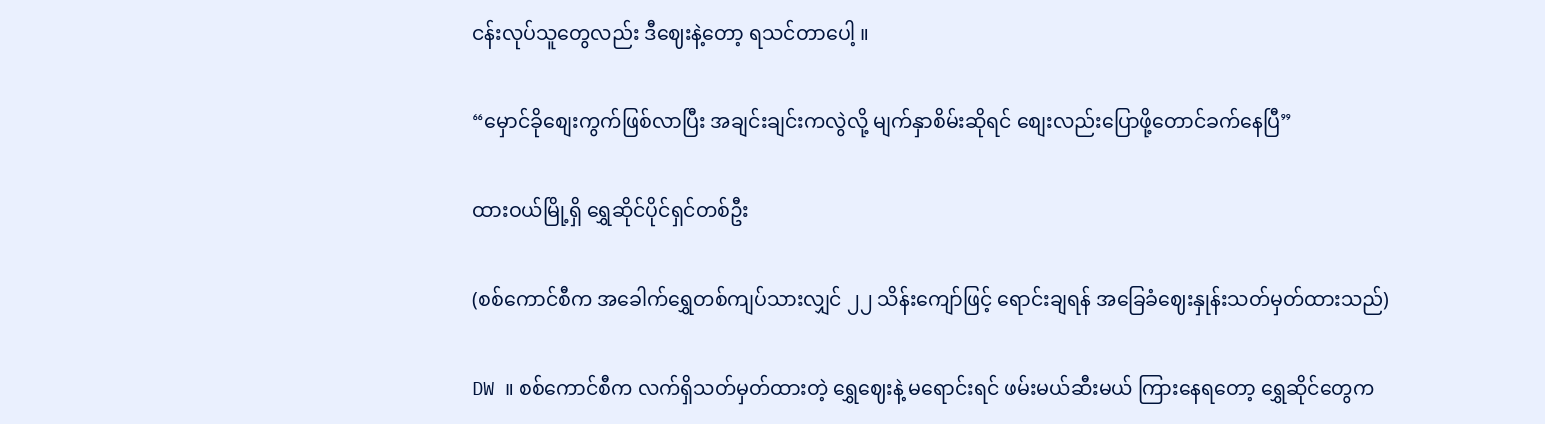ငန်းလုပ်သူတွေလည်း ဒီဈေးနဲ့တော့ ရသင်တာပေါ့ ။

“မှောင်ခိုစျေးကွက်ဖြစ်လာပြီး အချင်းချင်းကလွဲလို့ မျက်နှာစိမ်းဆိုရင် စျေးလည်းပြောဖို့တောင်ခက်နေပြီ”

ထားဝယ်မြို့ရှိ ရွှေဆိုင်ပိုင်ရှင်တစ်ဦး

(စစ်ကောင်စီက အခေါက်ရွှေတစ်ကျပ်သားလျှင် ၂၂ သိန်းကျော်ဖြင့် ရောင်းချရန် အခြေခံဈေးနှုန်းသတ်မှတ်ထားသည်)

DW ။ စစ်ကောင်စီက လက်ရှိသတ်မှတ်ထားတဲ့ ရွှေဈေးနဲ့ မရောင်းရင် ဖမ်းမယ်ဆီးမယ် ကြားနေရတော့ ရွှေဆိုင်တွေက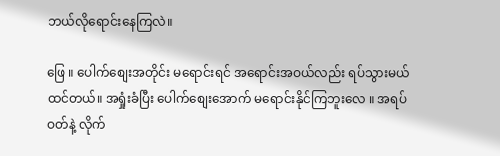ဘယ်လိုရောင်းနေကြလဲ။

ဖြေ ။ ပေါက်စျေးအတိုင်း မရောင်းရင် အရောင်းအဝယ်လည်း ရပ်သွားမယ်ထင်တယ်။ အရှုံးခံပြီး ပေါက်စျေးအောက် မရောင်းနိုင်ကြဘူးလေ ။ အရပ်ဝတ်နဲ့ လိုက်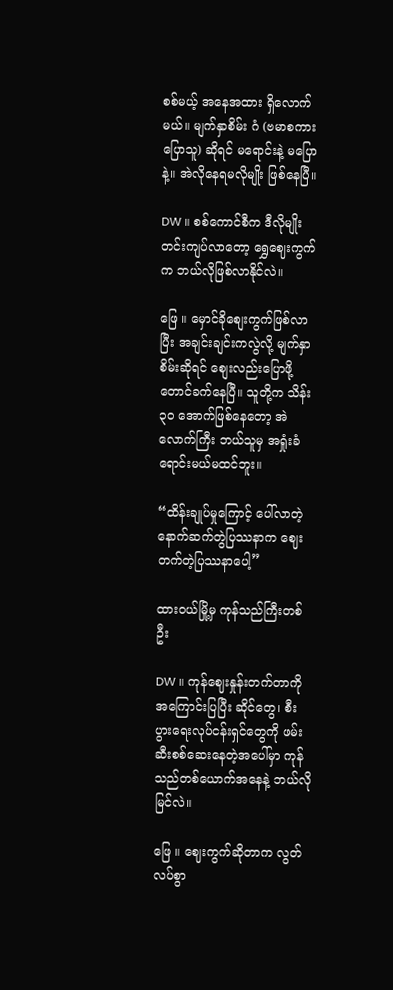စစ်မယ့် အနေအထား ရှိလောက်မယ်။ မျက်နှာစိမ်း ဂံ (ဗမာစကားပြောသူ) ဆိုရင် မရောင်းနဲ့ မပြောနဲ့။ အဲလိုနေရမလိုမျိုး ဖြစ်နေပြီ။

DW ။ စစ်ကောင်စီက ဒီလိုမျိုးတင်းကျပ်လာတော့ ရွှေဈေးကွက်က ဘယ်လိုဖြစ်လာနိုင်လဲ။

ဖြေ ။ မှောင်ခိုစျေးကွက်ဖြစ်လာပြီး အချင်းချင်းကလွဲလို့ မျက်နှာစိမ်းဆိုရင် စျေးလည်းပြောဖို့တောင်ခက်နေပြီ။ သူတို့က သိန်း ၃၀ အောက်ဖြစ်နေတော့ အဲလောက်ကြီး ဘယ်သူမှ အရှုံးခံရောင်းမယ်မထင်ဘူး။

“ထိန်းချုပ်မှုကြောင့် ပေါ်လာတဲ့ နောက်ဆက်တွဲပြဿနာက ဈေးတက်တဲ့ပြဿနာပေါ့”

ထားဝယ်မြို့မှ ကုန်သည်ကြီးတစ်ဦး

DW ။ ကုန်ဈေးနှုန်းတက်တာကို အကြောင်းပြပြီး ဆိုင်တွေ၊ စီးပွားရေးလုပ်ငန်းရှင်တွေကို ဖမ်းဆီးစစ်ဆေးနေတဲ့အပေါ်မှာ ကုန်သည်တစ်ယောက်အနေနဲ့ ဘယ်လိုမြင်လဲ။

ဖြေ ။ ဈေးကွက်ဆိုတာက လွတ်လပ်စွာ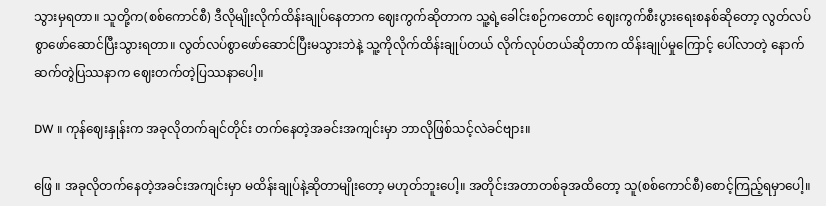သွားမှရတာ။ သူတို့က(စစ်ကောင်စီ) ဒီလိုမျိုးလိုက်ထိန်းချုပ်နေတာက ဈေးကွက်ဆိုတာက သူ့ရဲ့ခေါင်းစဉ်ကတောင် ဈေးကွက်စီးပွားရေးစနစ်ဆိုတော့ လွတ်လပ်စွာဖော်ဆောင်ပြီးသွားရတာ။ လွတ်လပ်စွာဖော်ဆောင်ပြီးမသွားဘဲနဲ့ သူ့ကိုလိုက်ထိန်းချုပ်တယ် လိုက်လုပ်တယ်ဆိုတာက ထိန်းချုပ်မှုကြောင့် ပေါ်လာတဲ့ နောက်ဆက်တွဲပြဿနာက ဈေးတက်တဲ့ပြဿနာပေါ့။

DW ။ ကုန်ဈေးနှုန်းက အခုလိုတက်ချင်တိုင်း တက်နေတဲ့အခင်းအကျင်းမှာ ဘာလိုဖြစ်သင့်လဲခင်ဗျား။

ဖြေ ။ အခုလိုတက်နေတဲ့အခင်းအကျင်းမှာ မထိန်းချုပ်နဲ့ဆိုတာမျိုးတော့ မဟုတ်ဘူးပေါ့။ အတိုင်းအတာတစ်ခုအထိတော့ သူ(စစ်ကောင်စီ)စောင့်ကြည့်ရမှာပေါ့။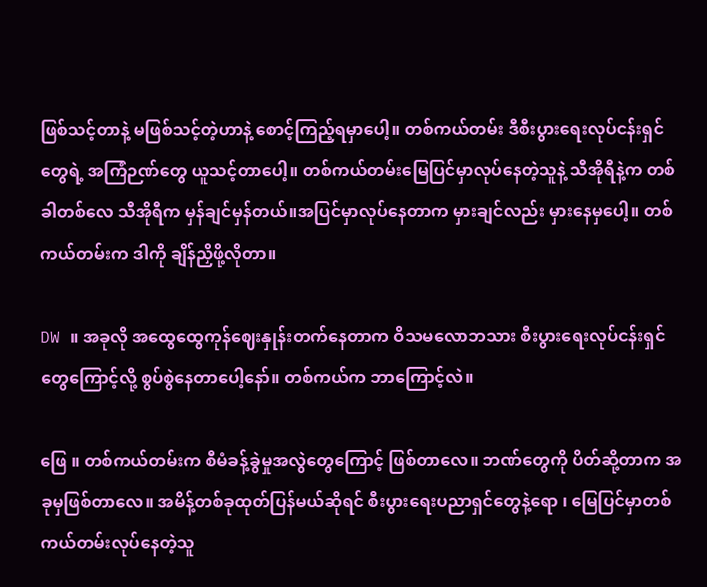ဖြစ်သင့်တာနဲ့ မဖြစ်သင့်တဲ့ဟာနဲ့ စောင့်ကြည့်ရမှာပေါ့။ တစ်ကယ်တမ်း ဒီစီးပွားရေးလုပ်ငန်းရှင်တွေရဲ့ အကြံဉဏ်တွေ ယူသင့်တာပေါ့။ တစ်ကယ်တမ်းမြေပြင်မှာလုပ်နေတဲ့သူနဲ့ သီအိုရီနဲ့က တစ်ခါတစ်လေ သီအိုရီက မှန်ချင်မှန်တယ်။အပြင်မှာလုပ်နေတာက မှားချင်လည်း မှားနေမှပေါ့။ တစ်ကယ်တမ်းက ဒါကို ချိန်ညှိဖို့လိုတာ။

DW ။ အခုလို အထွေထွေကုန်ဈေးနှုန်းတက်နေတာက ဝိသမလောဘသား စီးပွားရေးလုပ်ငန်းရှင်တွေကြောင့်လို့ စွပ်စွဲနေတာပေါ့နော်။ တစ်ကယ်က ဘာကြောင့်လဲ။

ဖြေ ။ တစ်ကယ်တမ်းက စီမံခန့်ခွဲမှုအလွဲတွေကြောင့် ဖြစ်တာလေ။ ဘဏ်တွေကို ပိတ်ဆို့တာက အခုမှဖြစ်တာလေ။ အမိန့်တစ်ခုထုတ်ပြန်မယ်ဆိုရင် စီးပွားရေးပညာရှင်တွေနဲ့ရော ၊ မြေပြင်မှာတစ်ကယ်တမ်းလုပ်နေတဲ့သူ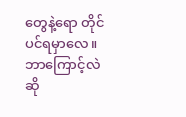တွေနဲ့ရော တိုင်ပင်ရမှာလေ။ ဘာကြောင့်လဲဆို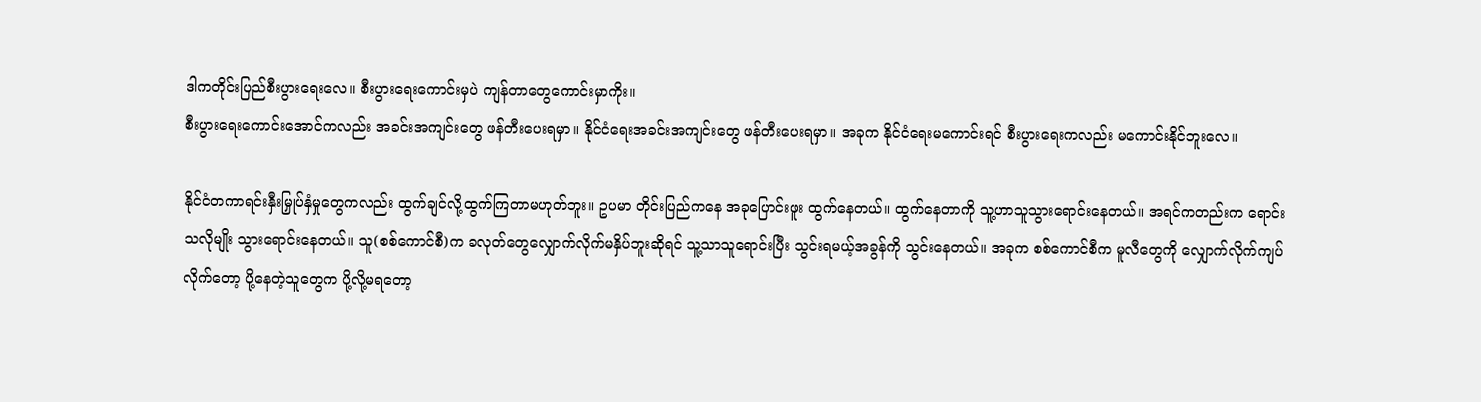ဒါကတိုင်းပြည်စီးပွားရေးလေ။ စီးပွားရေးကောင်းမှပဲ ကျန်တာတွေကောင်းမှာကိုး။
စီးပွားရေးကောင်းအောင်ကလည်း အခင်းအကျင်းတွေ ဖန်တီးပေးရမှာ။ နိုင်ငံရေးအခင်းအကျင်းတွေ ဖန်တီးပေးရမှာ။ အခုက နိုင်ငံရေးမကောင်းရင် စီးပွားရေးကလည်း မကောင်းနိုင်ဘူးလေ။

နိုင်ငံတကာရင်းနှီးမြှုပ်နှံမှုတွေကလည်း ထွက်ချင်လို့ထွက်ကြတာမဟုတ်ဘူး။ ဥပမာ တိုင်းပြည်ကနေ အခုပြောင်းဖူး ထွက်နေတယ်။ ထွက်နေတာကို သူ့ဟာသူသွားရောင်းနေတယ်။ အရင်ကတည်းက ရောင်းသလိုမျိုး သွားရောင်းနေတယ်။ သူ(စစ်ကောင်စီ)က ခလုတ်တွေလျှောက်လိုက်မနှိပ်ဘူးဆိုရင် သူ့သာသူရောင်းပြီး သွင်းရမယ့်အခွန်ကို သွင်းနေတယ်။ အခုက စစ်ကောင်စီက မူလီတွေကို လျှောက်လိုက်ကျပ်လိုက်တော့ ပို့နေတဲ့သူတွေက ပို့လို့မရတော့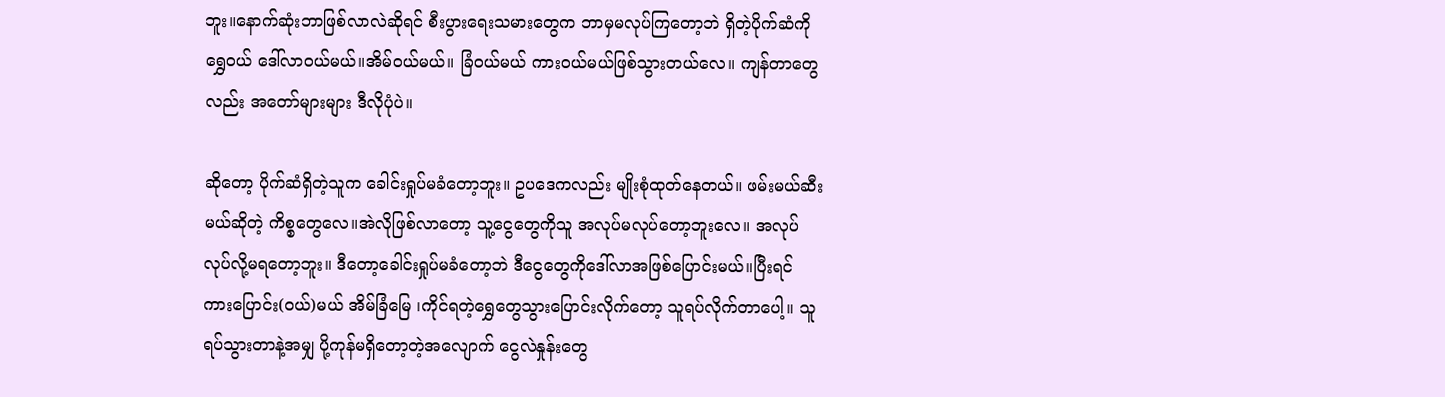ဘူး။နောက်ဆုံးဘာဖြစ်လာလဲဆိုရင် စီးပွားရေးသမားတွေက ဘာမှမလုပ်ကြတော့ဘဲ ရှိတဲ့ပိုက်ဆံကို ရွှေဝယ် ဒေါ်လာဝယ်မယ်။အိမ်ဝယ်မယ်။ ခြံဝယ်မယ် ကားဝယ်မယ်ဖြစ်သွားတယ်လေ။ ကျန်တာတွေလည်း အတော်များများ ဒီလိုပုံပဲ။

ဆိုတော့ ပိုက်ဆံရှိတဲ့သူက ခေါင်းရှုပ်မခံတော့ဘူး။ ဥပဒေကလည်း မျိုးစုံထုတ်နေတယ်။ ဖမ်းမယ်ဆီးမယ်ဆိုတဲ့ ကိစ္စတွေလေ။အဲလိုဖြစ်လာတော့ သူ့ငွေတွေကိုသူ အလုပ်မလုပ်တော့ဘူးလေ။ အလုပ်လုပ်လို့မရတော့ဘူး။ ဒီတော့ခေါင်းရှုပ်မခံတော့ဘဲ ဒီငွေတွေကိုဒေါ်လာအဖြစ်ပြောင်းမယ်။ပြီးရင် ကားပြောင်း(ဝယ်)မယ် အိမ်ခြံမြေ ၊ကိုင်ရတဲ့ရွှေတွေသွားပြောင်းလိုက်တော့ သူရပ်လိုက်တာပေါ့။ သူရပ်သွားတာနဲ့အမျှ ပို့ကုန်မရှိတော့တဲ့အလျောက် ငွေလဲနှုန်းတွေ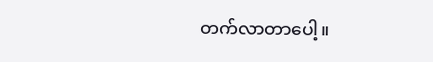တက်လာတာပေါ့။